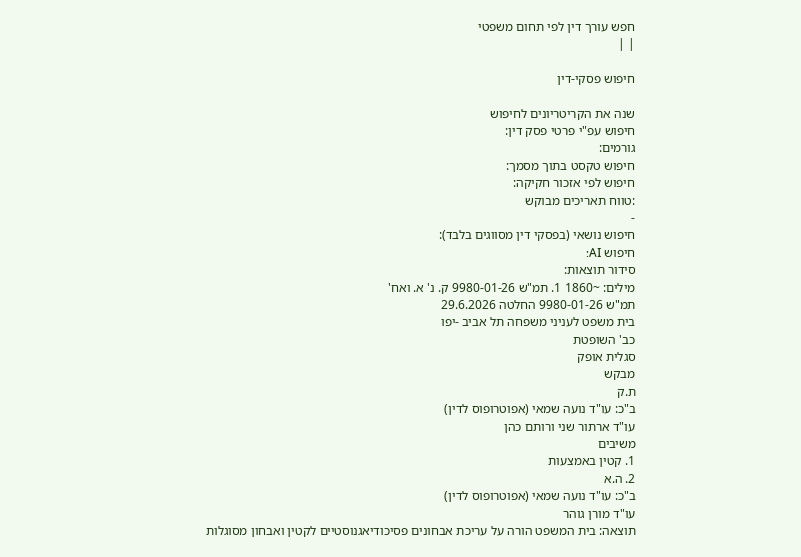חפש עורך דין לפי תחום משפטי
| |

חיפוש פסקי-דין

שנה את הקריטריונים לחיפוש
חיפוש עפ"י פרטי פסק דין:
גורמים:
חיפוש טקסט בתוך מסמך:
חיפוש לפי אזכור חקיקה:
:טווח תאריכים מבוקש
-
חיפוש נושאי (בפסקי דין מסווגים בלבד):
חיפוש AI:
סידור תוצאות:
מילים: ~1860 1. תמ"ש 9980-01-26 ק. נ' א. ואח'
תמ"ש 9980-01-26 החלטה 29.6.2026
בית משפט לעניני משפחה תל אביב -יפו
כב' השופטת
סגלית אופק
מבקש
ת.ק
ב"כ: עו"ד נועה שמאי (אפוטרופוס לדין)
עו"ד ארתור שני ורותם כהן
משיבים
1. קטין באמצעות
2. ה.א
ב"כ: עו"ד נועה שמאי (אפוטרופוס לדין)
עו"ד מורן גוהר
תוצאה: בית המשפט הורה על עריכת אבחונים פסיכודיאגנוסטיים לקטין ואבחון מסוגלות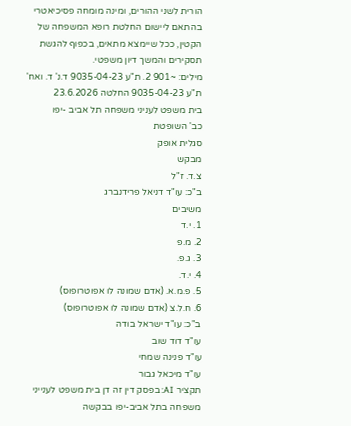הורית לשני ההורים, ומינה מומחה פסיכיאטרי בהתאם ליישום החלטת רופא המשפחה של הקטין, ככל שיימצא מתאים, בכפוף להגשת תסקירים והמשך דיון משפטי.
מילים: ~901 2. ת"ע 9035-04-23 ד.נ' ד. ואח'
ת"ע 9035-04-23 החלטה 23.6.2026
בית משפט לעניני משפחה תל אביב -יפו
כב' השופטת
סגלית אופק
מבקש
צ.ד. ז"ל
ב"כ: עו"ד דניאל פרידנברג
משיבים
1. י.ד
2. מ.פ
3. ג.פ.
4. י.ד.
5. פ.מ.א. (אדם שמונה לו אפוטרופוס)
6. ח.ל.צ (אדם שמונה לו אפוטרופוס)
ב"כ: עו"ד ישראל בודה
עו"ד דוד שוב
עו"ד פנינה שמחי
עו"ד מיכאל גבור
תקציר AI: בפסק דין זה דן בית משפט לענייני משפחה בתל אביב-יפו בבקשה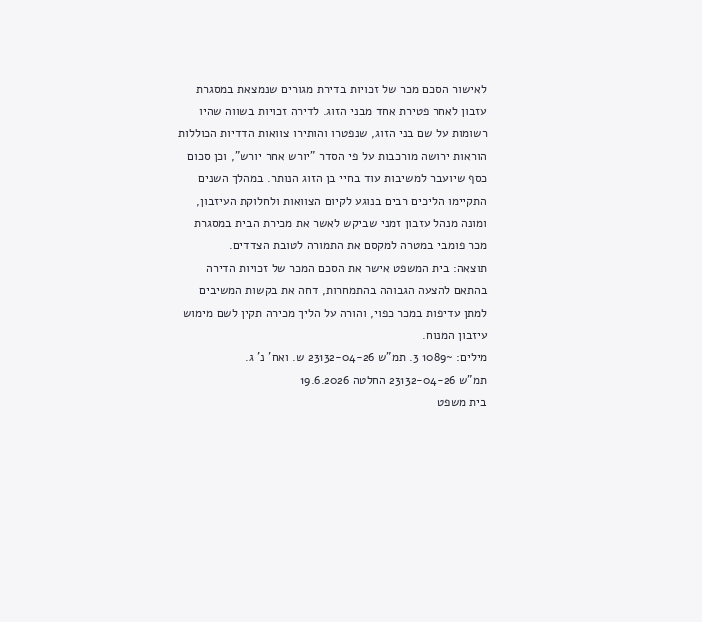לאישור הסכם מכר של זכויות בדירת מגורים שנמצאת במסגרת עזבון לאחר פטירת אחד מבני הזוג. לדירה זכויות בשווה שהיו רשומות על שם בני הזוג, שנפטרו והותירו צוואות הדדיות הכוללות הוראות ירושה מורכבות על פי הסדר "יורש אחר יורש", וכן סכום כסף שיועבר למשיבות עוד בחיי בן הזוג הנותר. במהלך השנים התקיימו הליכים רבים בנוגע לקיום הצוואות ולחלוקת העיזבון, ומונה מנהל עזבון זמני שביקש לאשר את מכירת הבית במסגרת מכר פומבי במטרה למקסם את התמורה לטובת הצדדים.
תוצאה: בית המשפט אישר את הסכם המכר של זכויות הדירה בהתאם להצעה הגבוהה בהתמחרות, דחה את בקשות המשיבים למתן עדיפות במכר כפוי, והורה על הליך מכירה תקין לשם מימוש עיזבון המנוח.
מילים: ~1089 3. תמ"ש 23132-04-26 ש. ואח' נ' ג.
תמ"ש 23132-04-26 החלטה 19.6.2026
בית משפט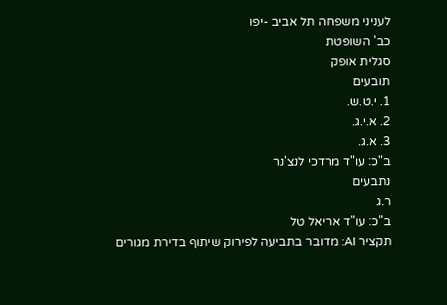לעניני משפחה תל אביב -יפו
כב' השופטת
סגלית אופק
תובעים
1. י.ט.ש.
2. א.י.ג.
3. א.ג.
ב"כ: עו"ד מרדכי לנצ'נר
נתבעים
ר.ג
ב"כ: עו"ד אריאל טל
תקציר AI: מדובר בתביעה לפירוק שיתוף בדירת מגורים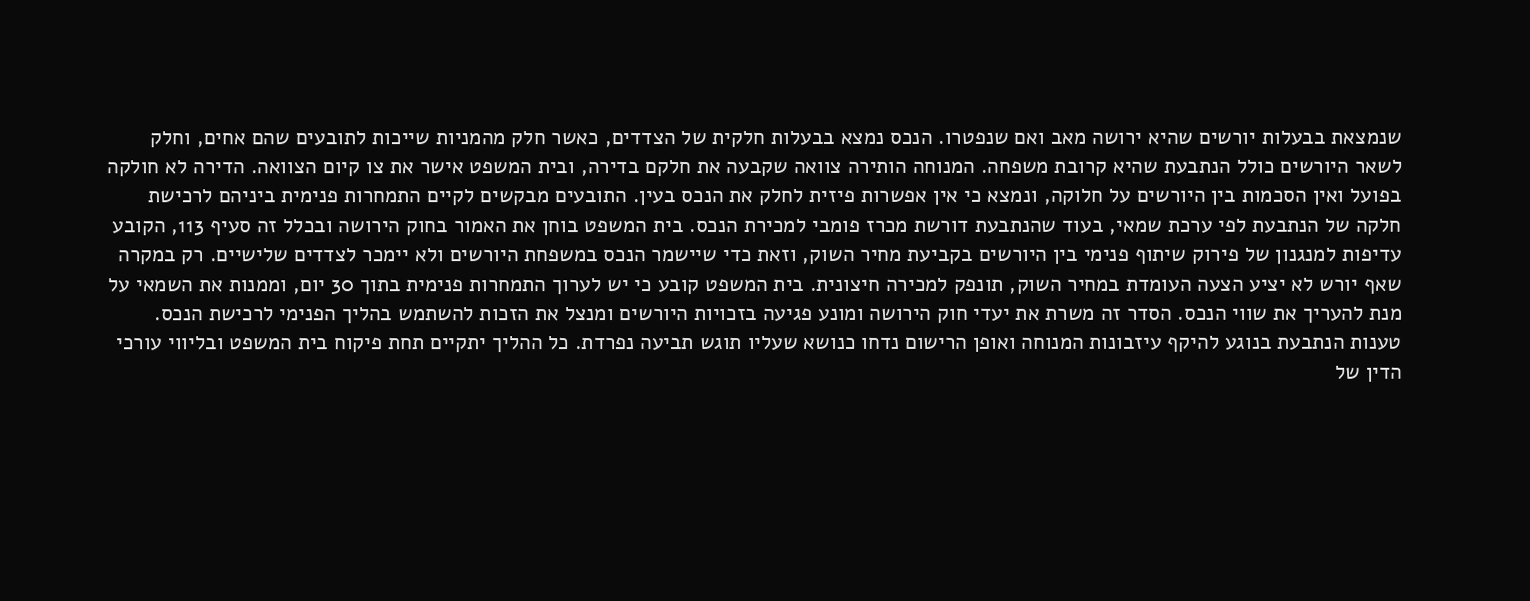שנמצאת בבעלות יורשים שהיא ירושה מאב ואם שנפטרו. הנכס נמצא בבעלות חלקית של הצדדים, כאשר חלק מהמניות שייכות לתובעים שהם אחים, וחלק לשאר היורשים כולל הנתבעת שהיא קרובת משפחה. המנוחה הותירה צוואה שקבעה את חלקם בדירה, ובית המשפט אישר את צו קיום הצוואה. הדירה לא חולקה בפועל ואין הסכמות בין היורשים על חלוקה, ונמצא כי אין אפשרות פיזית לחלק את הנכס בעין. התובעים מבקשים לקיים התמחרות פנימית ביניהם לרכישת חלקה של הנתבעת לפי ערכת שמאי, בעוד שהנתבעת דורשת מכרז פומבי למכירת הנכס. בית המשפט בוחן את האמור בחוק הירושה ובכלל זה סעיף 113, הקובע עדיפות למנגנון של פירוק שיתוף פנימי בין היורשים בקביעת מחיר השוק, וזאת כדי שיישמר הנכס במשפחת היורשים ולא יימכר לצדדים שלישיים. רק במקרה שאף יורש לא יציע הצעה העומדת במחיר השוק, תונפק למכירה חיצונית. בית המשפט קובע כי יש לערוך התמחרות פנימית בתוך 30 יום, וממנות את השמאי על מנת להעריך את שווי הנכס. הסדר זה משרת את יעדי חוק הירושה ומונע פגיעה בזכויות היורשים ומנצל את הזכות להשתמש בהליך הפנימי לרכישת הנכס. טענות הנתבעת בנוגע להיקף עיזבונות המנוחה ואופן הרישום נדחו כנושא שעליו תוגש תביעה נפרדת. כל ההליך יתקיים תחת פיקוח בית המשפט ובליווי עורכי הדין של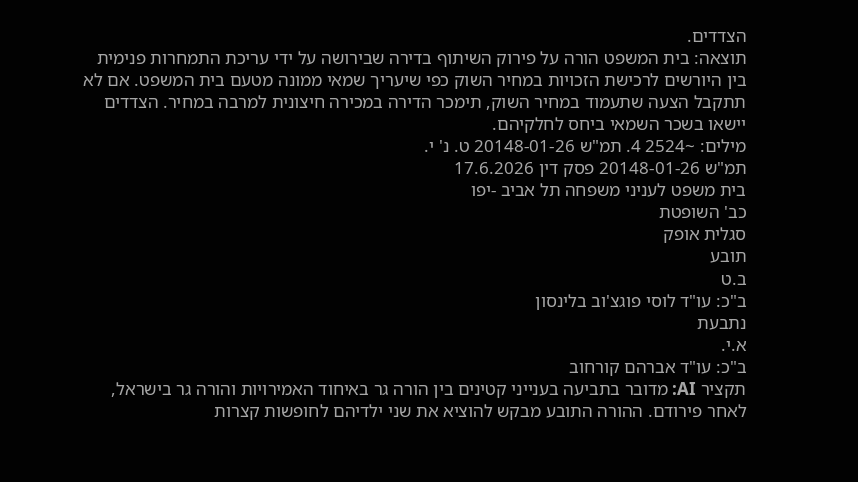הצדדים.
תוצאה: בית המשפט הורה על פירוק השיתוף בדירה שבירושה על ידי עריכת התמחרות פנימית בין היורשים לרכישת הזכויות במחיר השוק כפי שיעריך שמאי ממונה מטעם בית המשפט. אם לא תתקבל הצעה שתעמוד במחיר השוק, תימכר הדירה במכירה חיצונית למרבה במחיר. הצדדים יישאו בשכר השמאי ביחס לחלקיהם.
מילים: ~2524 4. תמ"ש 20148-01-26 ט. נ' י.
תמ"ש 20148-01-26 פסק דין 17.6.2026
בית משפט לעניני משפחה תל אביב -יפו
כב' השופטת
סגלית אופק
תובע
ב.ט
ב"כ: עו"ד לוסי פוגצ'וב בלינסון
נתבעת
א.י.
ב"כ: עו"ד אברהם קורחוב
תקציר AI: מדובר בתביעה בענייני קטינים בין הורה גר באיחוד האמירויות והורה גר בישראל, לאחר פירודם. ההורה התובע מבקש להוציא את שני ילדיהם לחופשות קצרות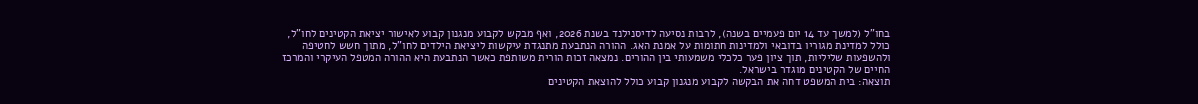בחו"ל (למשך עד 14 יום פעמיים בשנה), לרבות נסיעה לדיסנילנד בשנת 2026, ואף מבקש לקבוע מנגנון קבוע לאישור יציאת הקטינים לחו"ל, כולל למדינת מגוריו בדובאי ולמדינות חתומות על אמנת האג. ההורה הנתבעת מתנגדת עיקשות ליציאת הילדים לחו"ל, מתוך חשש לחטיפה ולהשפעות שליליות, תוך ציון פער כלכלי משמעותי בין ההורים. נמצאה זכות הורית משותפת כאשר הנתבעת היא ההורה המטפל העיקרי והמרכז החיים של הקטינים מוגדר בישראל.
תוצאה: בית המשפט דחה את הבקשה לקבוע מנגנון קבוע כולל להוצאת הקטינים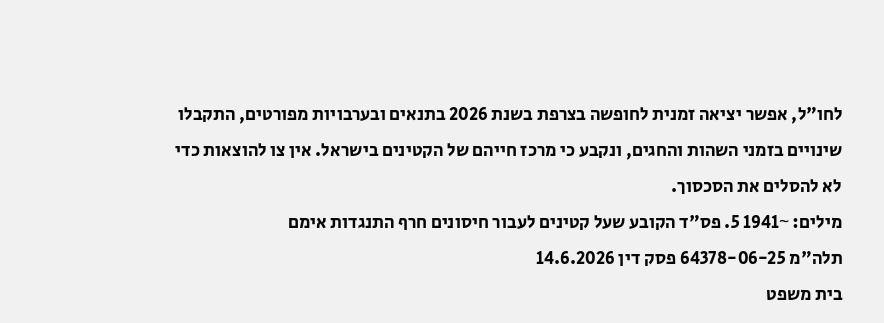לחו"ל, אפשר יציאה זמנית לחופשה בצרפת בשנת 2026 בתנאים ובערבויות מפורטים, התקבלו שינויים בזמני השהות והחגים, ונקבע כי מרכז חייהם של הקטינים בישראל. אין צו להוצאות כדי לא להסלים את הסכסוך.
מילים: ~1941 5. פס"ד הקובע שעל קטינים לעבור חיסונים חרף התנגדות אימם
תלה"מ 64378-06-25 פסק דין 14.6.2026
בית משפט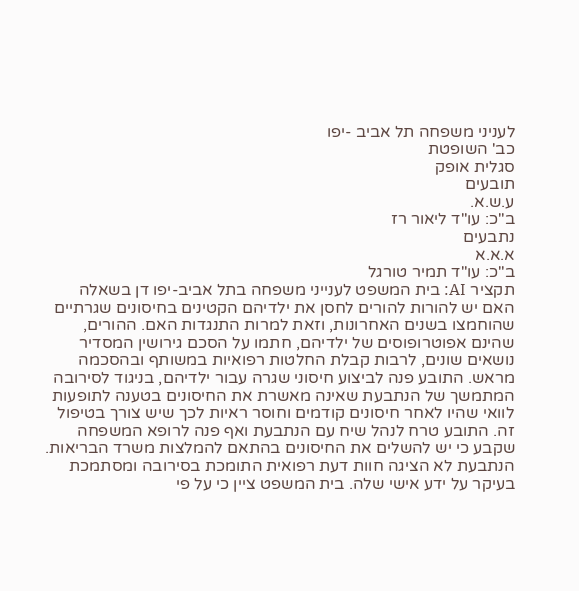לעניני משפחה תל אביב -יפו
כב' השופטת
סגלית אופק
תובעים
ע.ש.א.
ב"כ: עו"ד ליאור רז
נתבעים
א.א.א
ב"כ: עו"ד תמיר טורגל
תקציר AI: בית המשפט לענייני משפחה בתל אביב-יפו דן בשאלה האם יש להורות להורים לחסן את ילדיהם הקטינים בחיסונים שגרתיים שהוחמצו בשנים האחרונות, וזאת למרות התנגדות האם. ההורים, שהינם אפוטרופוסים של ילדיהם, חתמו על הסכם גירושין המסדיר נושאים שונים, לרבות קבלת החלטות רפואיות במשותף ובהסכמה מראש. התובע פנה לביצוע חיסוני שגרה עבור ילדיהם, בניגוד לסירובה המתמשך של הנתבעת שאינה מאשרת את החיסונים בטענה לתופעות לוואי שהיו לאחר חיסונים קודמים וחוסר ראיות לכך שיש צורך בטיפול זה. התובע טרח לנהל שיח עם הנתבעת ואף פנה לרופא המשפחה שקבע כי יש להשלים את החיסונים בהתאם להמלצות משרד הבריאות. הנתבעת לא הציגה חוות דעת רפואית התומכת בסירובה ומסתמכת בעיקר על ידע אישי שלה. בית המשפט ציין כי על פי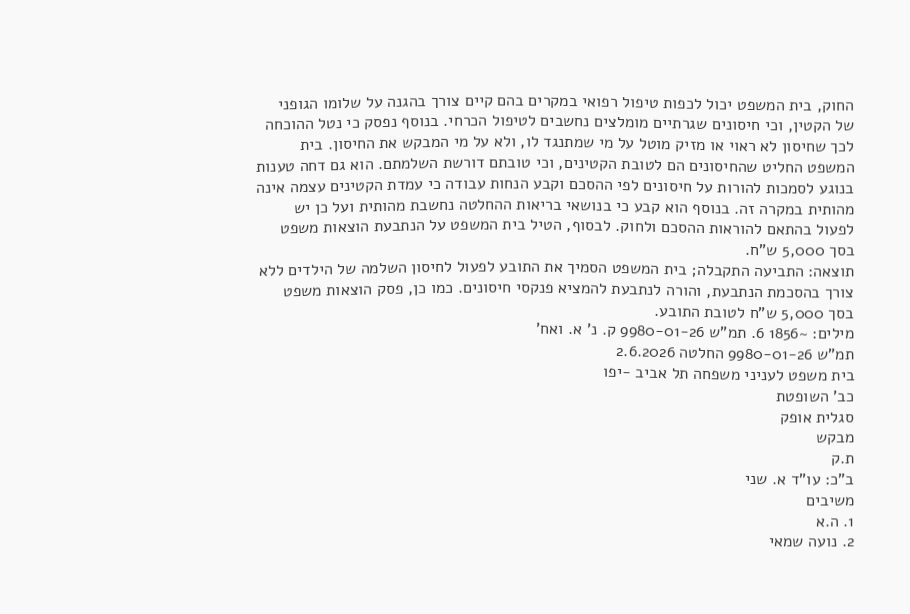החוק, בית המשפט יכול לכפות טיפול רפואי במקרים בהם קיים צורך בהגנה על שלומו הגופני של הקטין, וכי חיסונים שגרתיים מומלצים נחשבים לטיפול הכרחי. בנוסף נפסק כי נטל ההוכחה לכך שחיסון לא ראוי או מזיק מוטל על מי שמתנגד לו, ולא על מי המבקש את החיסון. בית המשפט החליט שהחיסונים הם לטובת הקטינים, וכי טובתם דורשת השלמתם. הוא גם דחה טענות בנוגע לסמכות להורות על חיסונים לפי ההסכם וקבע הנחות עבודה כי עמדת הקטינים עצמה אינה מהותית במקרה זה. בנוסף הוא קבע כי בנושאי בריאות ההחלטה נחשבת מהותית ועל כן יש לפעול בהתאם להוראות ההסכם ולחוק. לבסוף, הטיל בית המשפט על הנתבעת הוצאות משפט בסך 5,000 ש"ח.
תוצאה: התביעה התקבלה; בית המשפט הסמיך את התובע לפעול לחיסון השלמה של הילדים ללא צורך בהסכמת הנתבעת, והורה לנתבעת להמציא פנקסי חיסונים. כמו כן, פסק הוצאות משפט בסך 5,000 ש"ח לטובת התובע.
מילים: ~1856 6. תמ"ש 9980-01-26 ק. נ' א. ואח'
תמ"ש 9980-01-26 החלטה 2.6.2026
בית משפט לעניני משפחה תל אביב -יפו
כב' השופטת
סגלית אופק
מבקש
ת.ק
ב"כ: עו"ד א. שני
משיבים
1. ה.א
2. נועה שמאי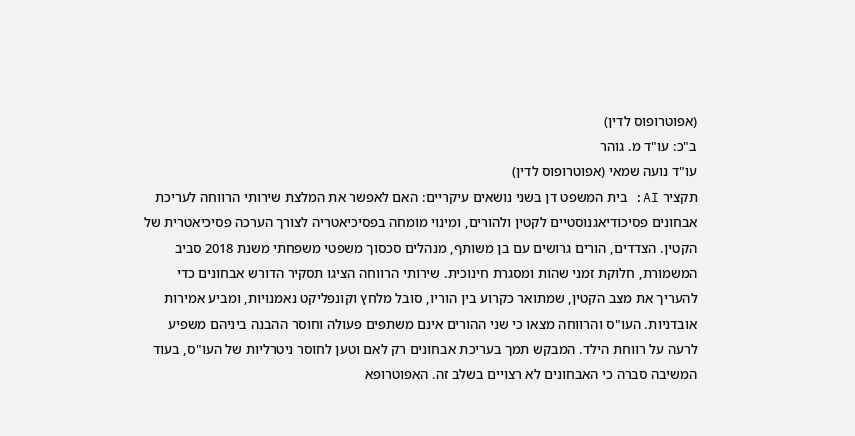(אפוטרופוס לדין)
ב"כ: עו"ד מ. גוהר
עו"ד נועה שמאי (אפוטרופוס לדין)
תקציר AI: בית המשפט דן בשני נושאים עיקריים: האם לאפשר את המלצת שירותי הרווחה לעריכת אבחונים פסיכודיאגנוסטיים לקטין ולהורים, ומינוי מומחה בפסיכיאטריה לצורך הערכה פסיכיאטרית של הקטין. הצדדים, הורים גרושים עם בן משותף, מנהלים סכסוך משפטי משפחתי משנת 2018 סביב המשמורת, חלוקת זמני שהות ומסגרת חינוכית. שירותי הרווחה הציגו תסקיר הדורש אבחונים כדי להעריך את מצב הקטין, שמתואר כקרוע בין הוריו, סובל מלחץ וקונפליקט נאמנויות, ומביע אמירות אובדניות. העו"ס והרווחה מצאו כי שני ההורים אינם משתפים פעולה וחוסר ההבנה ביניהם משפיע לרעה על רווחת הילד. המבקש תמך בעריכת אבחונים רק לאם וטען לחוסר ניטרליות של העו"ס, בעוד המשיבה סברה כי האבחונים לא רצויים בשלב זה. האפוטרופא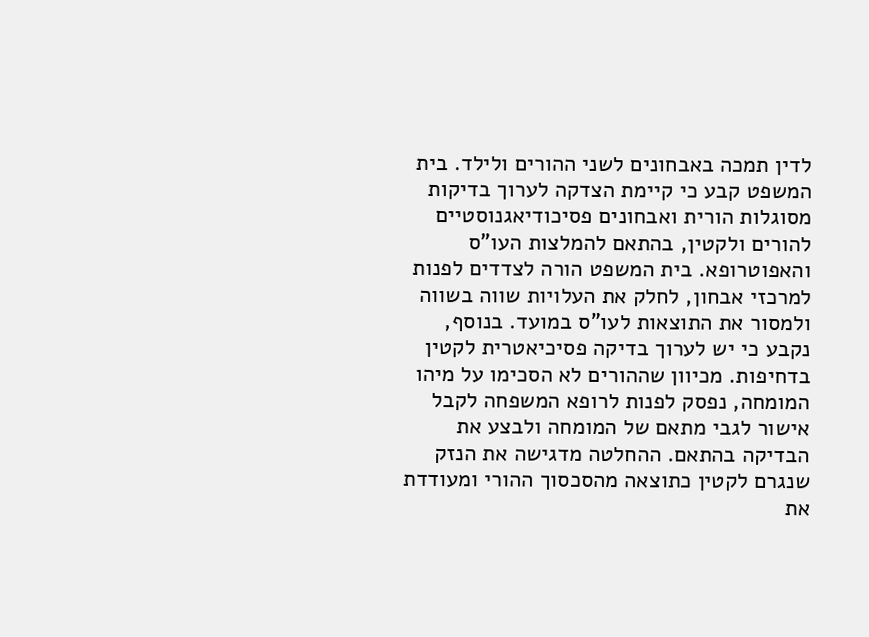לדין תמכה באבחונים לשני ההורים ולילד. בית המשפט קבע כי קיימת הצדקה לערוך בדיקות מסוגלות הורית ואבחונים פסיכודיאגנוסטיים להורים ולקטין, בהתאם להמלצות העו"ס והאפוטרופא. בית המשפט הורה לצדדים לפנות למרכזי אבחון, לחלק את העלויות שווה בשווה ולמסור את התוצאות לעו"ס במועד. בנוסף, נקבע כי יש לערוך בדיקה פסיכיאטרית לקטין בדחיפות. מכיוון שההורים לא הסכימו על מיהו המומחה, נפסק לפנות לרופא המשפחה לקבל אישור לגבי מתאם של המומחה ולבצע את הבדיקה בהתאם. ההחלטה מדגישה את הנזק שנגרם לקטין כתוצאה מהסכסוך ההורי ומעודדת את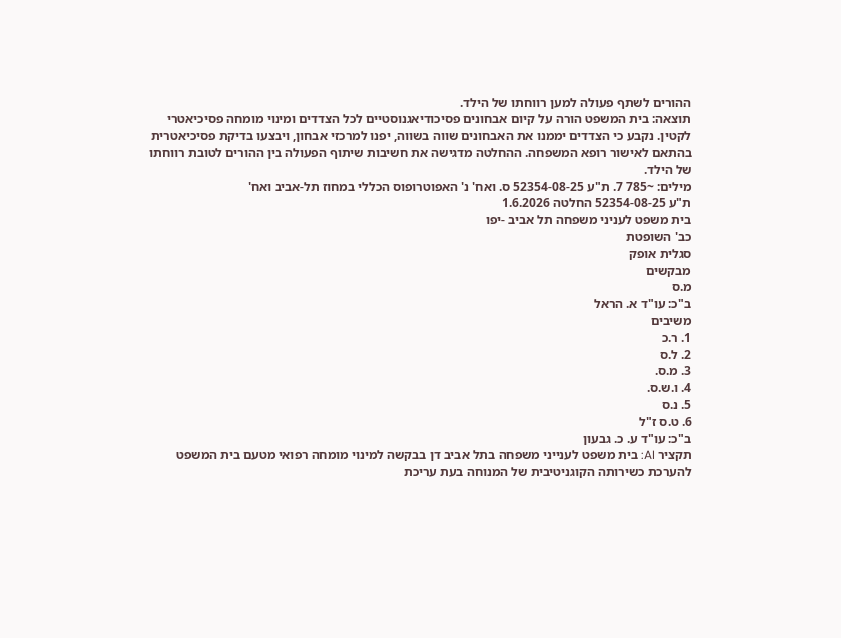ההורים לשתף פעולה למען רווחתו של הילד.
תוצאה: בית המשפט הורה על קיום אבחונים פסיכודיאגנוסטיים לכל הצדדים ומינוי מומחה פסיכיאטרי לקטין. נקבע כי הצדדים יממנו את האבחונים שווה בשווה, יפנו למרכזי אבחון, ויבצעו בדיקת פסיכיאטרית בהתאם לאישור רופא המשפחה. ההחלטה מדגישה את חשיבות שיתוף הפעולה בין ההורים לטובת רווחתו של הילד.
מילים: ~785 7. ת"ע 52354-08-25 ס. ואח' נ' האפוטרופוס הכללי במחוז תל-אביב ואח'
ת"ע 52354-08-25 החלטה 1.6.2026
בית משפט לעניני משפחה תל אביב -יפו
כב' השופטת
סגלית אופק
מבקשים
מ.ס
ב"כ: עו"ד א. הראל
משיבים
1. ר.כ
2. ל.ס
3. מ.ס.
4. ו.ש.ס.
5. נ.ס
6. ט.ס ז"ל
ב"כ: עו"ד ע. כ. גבעון
תקציר AI: בית משפט לענייני משפחה בתל אביב דן בבקשה למינוי מומחה רפואי מטעם בית המשפט להערכת כשירותה הקוגניטיבית של המנוחה בעת עריכת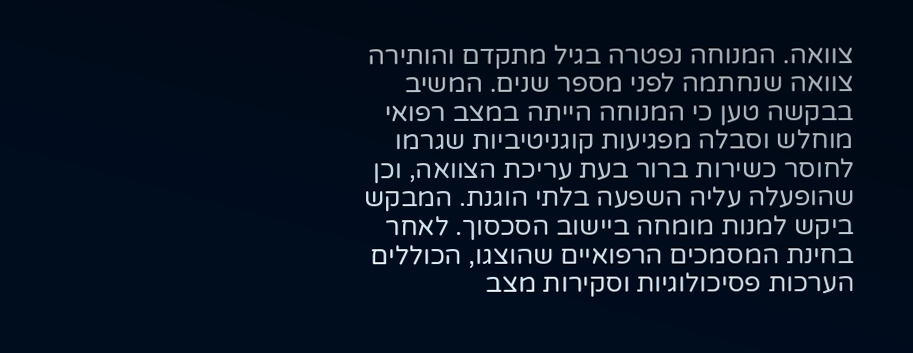צוואה. המנוחה נפטרה בגיל מתקדם והותירה צוואה שנחתמה לפני מספר שנים. המשיב בבקשה טען כי המנוחה הייתה במצב רפואי מוחלש וסבלה מפגיעות קוגניטיביות שגרמו לחוסר כשירות ברור בעת עריכת הצוואה, וכן שהופעלה עליה השפעה בלתי הוגנת. המבקש ביקש למנות מומחה ביישוב הסכסוך. לאחר בחינת המסמכים הרפואיים שהוצגו, הכוללים הערכות פסיכולוגיות וסקירות מצב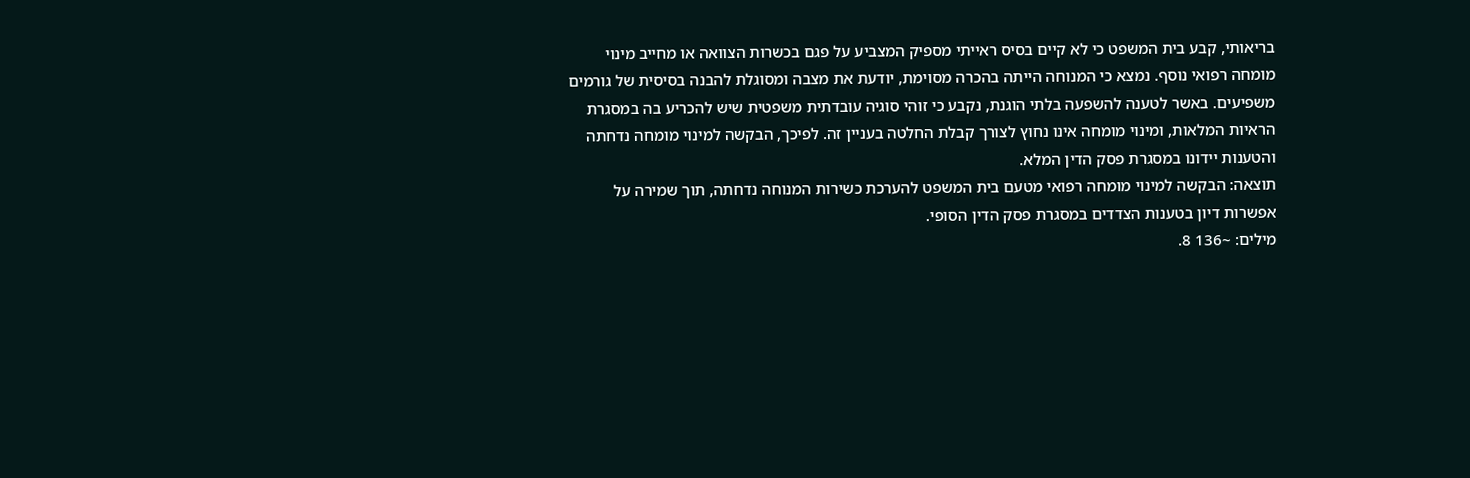בריאותי, קבע בית המשפט כי לא קיים בסיס ראייתי מספיק המצביע על פגם בכשרות הצוואה או מחייב מינוי מומחה רפואי נוסף. נמצא כי המנוחה הייתה בהכרה מסוימת, יודעת את מצבה ומסוגלת להבנה בסיסית של גורמים משפיעים. באשר לטענה להשפעה בלתי הוגנת, נקבע כי זוהי סוגיה עובדתית משפטית שיש להכריע בה במסגרת הראיות המלאות, ומינוי מומחה אינו נחוץ לצורך קבלת החלטה בעניין זה. לפיכך, הבקשה למינוי מומחה נדחתה והטענות יידונו במסגרת פסק הדין המלא.
תוצאה: הבקשה למינוי מומחה רפואי מטעם בית המשפט להערכת כשירות המנוחה נדחתה, תוך שמירה על אפשרות דיון בטענות הצדדים במסגרת פסק הדין הסופי.
מילים: ~136 8.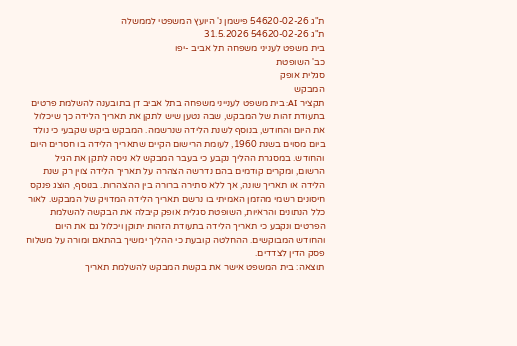ת"ג 54620-02-26 פישמן נ' היועץ המשפטי לממשלה
ת"ג 54620-02-26 31.5.2026
בית משפט לעניני משפחה תל אביב -יפו
כב' השופטת
סגלית אופק
המבקש
תקציר AI: בית משפט לענייני משפחה בתל אביב דן בתובענה להשלמת פרטים בתעודת זהות של המבקש, שבה נטען שיש לתקן את תאריך הלידה כך שיכלול את היום והחודש, בנוסף לשנת הלידה שנרשמה. המבקש ביקש שקבעי כי נולד ביום מסוים בשנת 1960, לעומת הרישום הקיים שתאריך הלידה בו חסרים היום והחודש. במסגרת ההליך נקבע כי בעבר המבקש לא ניסה לתקן את הגיל הרשום, ומקרים קודמים בהם נדרשה הצהרה על תאריך הלידה צוין רק שנת הלידה או תאריך שונה, אך ללא סתירה ברורה בין ההצהרות. בנוסף, הוצג פנקס חיסונים רשמי מהזמן האמיתי בו נרשם תאריך הלידה המדויק של המבקש. לאור כלל הנתונים והראיות, השופטת סגלית אופק קיבלה את הבקשה להשלמת הפרטים ונקבע כי תאריך הלידה בתעודת הזהות יתוקן ויכלול גם את היום והחודש המבוקשים. ההחלטה קובעת כי ההליך ימשיך בהתאם ומורה על משלוח פסק הדין לצדדים.
תוצאה: בית המשפט אישר את בקשת המבקש להשלמת תאריך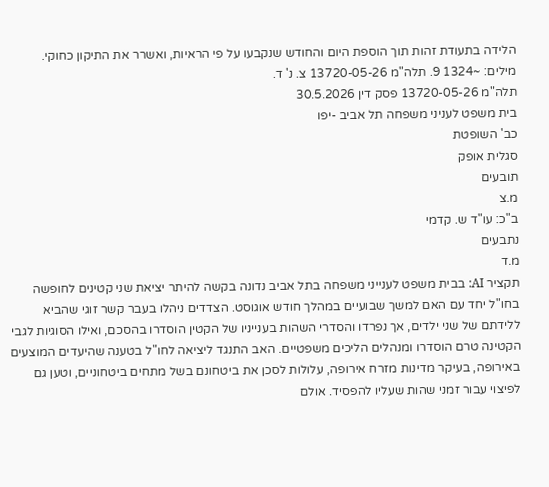הלידה בתעודת זהות תוך הוספת היום והחודש שנקבעו על פי הראיות, ואשרר את התיקון כחוקי.
מילים: ~1324 9. תלה"מ 13720-05-26 צ. נ' ד.
תלה"מ 13720-05-26 פסק דין 30.5.2026
בית משפט לעניני משפחה תל אביב -יפו
כב' השופטת
סגלית אופק
תובעים
מ.צ
ב"כ: עו"ד ש. קדמי
נתבעים
מ.ד
תקציר AI: בבית משפט לענייני משפחה בתל אביב נדונה בקשה להיתר יציאת שני קטינים לחופשה בחו"ל יחד עם האם למשך שבועיים במהלך חודש אוגוסט. הצדדים ניהלו בעבר קשר זוגי שהביא ללידתם של שני ילדים, אך נפרדו והסדרי השהות בענייניו של הקטין הוסדרו בהסכם, ואילו הסוגיות לגבי הקטינה טרם הוסדרו ומנהלים הליכים משפטיים. האב התנגד ליציאה לחו"ל בטענה שהיעדים המוצעים באירופה, בעיקר מדינות מזרח אירופה, עלולות לסכן את ביטחונם בשל מתחים ביטחוניים, וטען גם לפיצוי עבור זמני שהות שעליו להפסיד. אולם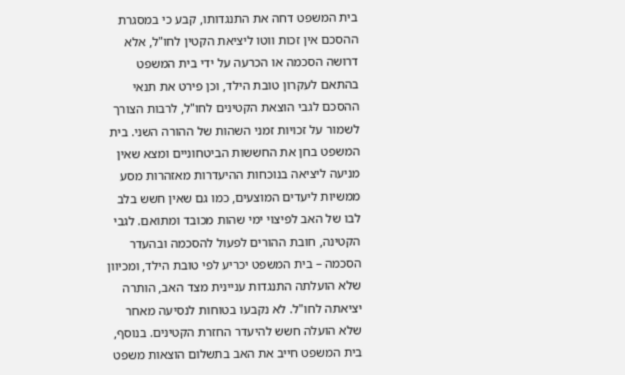בית המשפט דחה את התנגדותו, קבע כי במסגרת ההסכם אין זכות ווטו ליציאת הקטין לחו"ל, אלא דרושה הסכמה או הכרעה על ידי בית המשפט בהתאם לעקרון טובת הילד, וכן פירט את תנאי ההסכם לגבי הוצאת הקטינים לחו"ל, לרבות הצורך לשמור על זכויות זמני השהות של ההורה השני. בית המשפט בחן את החששות הביטחוניים ומצא שאין מניעה ליציאה בנוכחות ההיעדרות מאזהרות מסע ממשיות ליעדים המוצעים, כמו גם שאין חשש בלב לבו של האב לפיצוי ימי שהות מכובד ומתואם. לגבי הקטינה, חובת ההורים לפעול להסכמה ובהעדר הסכמה – בית המשפט יכריע לפי טובת הילד, ומכיוון שלא הועלתה התנגדות עניינית מצד האב, הותרה יציאתה לחו"ל. לא נקבעו בטוחות לנסיעה מאחר שלא הועלה חשש להיעדר החזרת הקטינים. בנוסף, בית המשפט חייב את האב בתשלום הוצאות משפט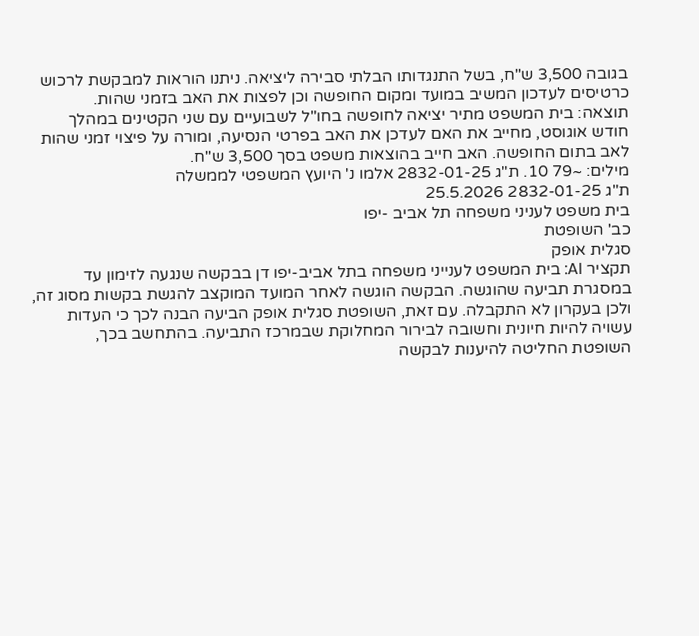בגובה 3,500 ש"ח, בשל התנגדותו הבלתי סבירה ליציאה. ניתנו הוראות למבקשת לרכוש כרטיסים לעדכון המשיב במועד ומקום החופשה וכן לפצות את האב בזמני שהות.
תוצאה: בית המשפט מתיר יציאה לחופשה בחו"ל לשבועיים עם שני הקטינים במהלך חודש אוגוסט, מחייב את האם לעדכן את האב בפרטי הנסיעה, ומורה על פיצוי זמני שהות לאב בתום החופשה. האב חייב בהוצאות משפט בסך 3,500 ש"ח.
מילים: ~79 10. ת"ג 2832-01-25 אלמו נ' היועץ המשפטי לממשלה
ת"ג 2832-01-25 25.5.2026
בית משפט לעניני משפחה תל אביב -יפו
כב' השופטת
סגלית אופק
תקציר AI: בית המשפט לענייני משפחה בתל אביב-יפו דן בבקשה שנגעה לזימון עד במסגרת תביעה שהוגשה. הבקשה הוגשה לאחר המועד המוקצב להגשת בקשות מסוג זה, ולכן בעקרון לא התקבלה. עם זאת, השופטת סגלית אופק הביעה הבנה לכך כי העדות עשויה להיות חיונית וחשובה לבירור המחלוקת שבמרכז התביעה. בהתחשב בכך, השופטת החליטה להיענות לבקשה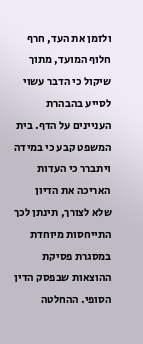ולזמן את העד, חרף חלוף המועד, מתוך שיקול כי הדבר עשוי לסייע בהבהרת העניינים על הדף. בית המשפט קבע כי במידה ויתברר כי העדות האריכה את הדיון שלא לצורך, תינתן לכך התייחסות מיוחדת במסגרת פסיקת ההוצאות שבפסק הדין הסופי. ההחלטה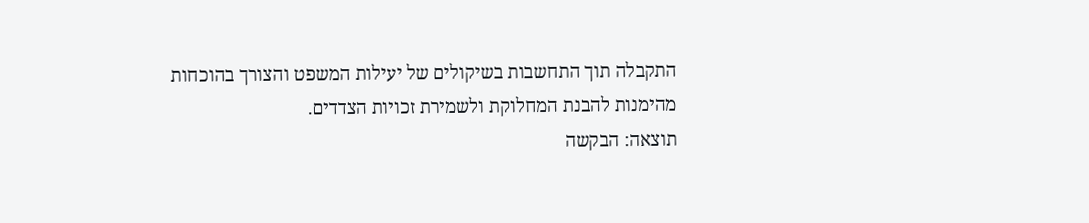התקבלה תוך התחשבות בשיקולים של יעילות המשפט והצורך בהוכחות מהימנות להבנת המחלוקת ולשמירת זכויות הצדדים.
תוצאה: הבקשה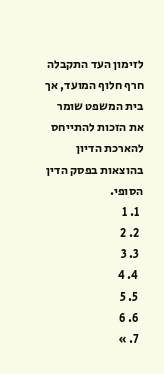לזימון העד התקבלה חרף חלוף המועד, אך בית המשפט שומר את הזכות להתייחס להארכת הדיון בהוצאות בפסק הדין הסופי.
  1. 1
  2. 2
  3. 3
  4. 4
  5. 5
  6. 6
  7. »